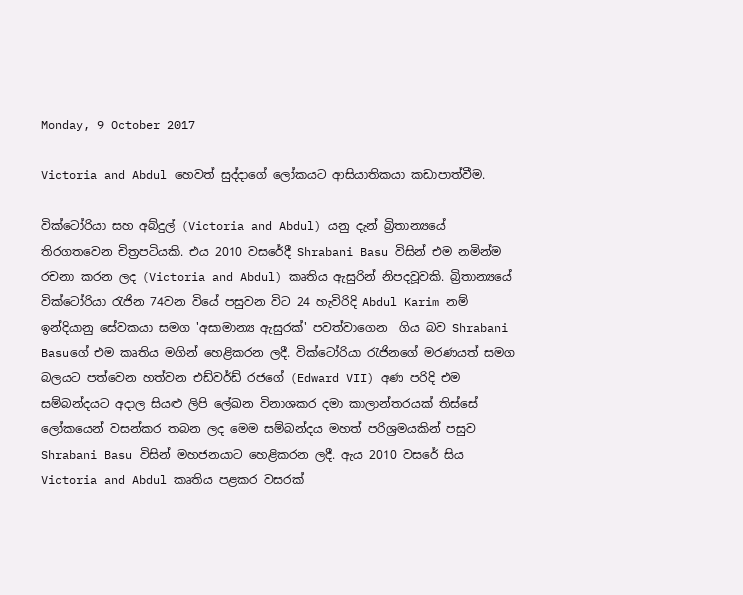Monday, 9 October 2017

Victoria and Abdul හෙවත් සුද්දාගේ ලෝකයට ආසියාතිකයා කඩාපාත්වීම.

වික්ටෝරියා සහ අබ්දුල් (Victoria and Abdul) යනු දැන් බ්‍රිතාන්‍යයේ තිරගතවෙන චිත්‍රපටියකි. එය 2010 වසරේදී Shrabani Basu විසින් එම නමින්ම රචනා කරන ලද (Victoria and Abdul) කෘතිය ඇසුරින් නිපදවූවකි. බ්‍රිතාන්‍යයේ වික්ටෝරියා රැජින 74වන වියේ පසුවන විට 24 හැවිරිදි Abdul Karim නම් ඉන්දියානු සේවකයා සමග 'අසාමාන්‍ය ඇසුරක්' පවත්වාගෙන  ගිය බව Shrabani Basuගේ එම කෘතිය මගින් හෙළිකරන ලදී. වික්ටෝරියා රැජිනගේ මරණයත් සමග බලයට පත්වෙන හත්වන එඩ්වර්ඩ් රජගේ (Edward VII) අණ පරිදි එම සම්බන්දයට අදාල සියළු ලිපි ලේඛන විනාශකර දමා කාලාන්තරයක් තිස්සේ ලෝකයෙන් වසන්කර තබන ලද මෙම සම්බන්දය මහත් පරිශ්‍රමයකින් පසුව  Shrabani Basu විසින් මහජනයාට හෙළිකරන ලදී. ඇය 2010 වසරේ සිය Victoria and Abdul කෘතිය පළකර වසරක්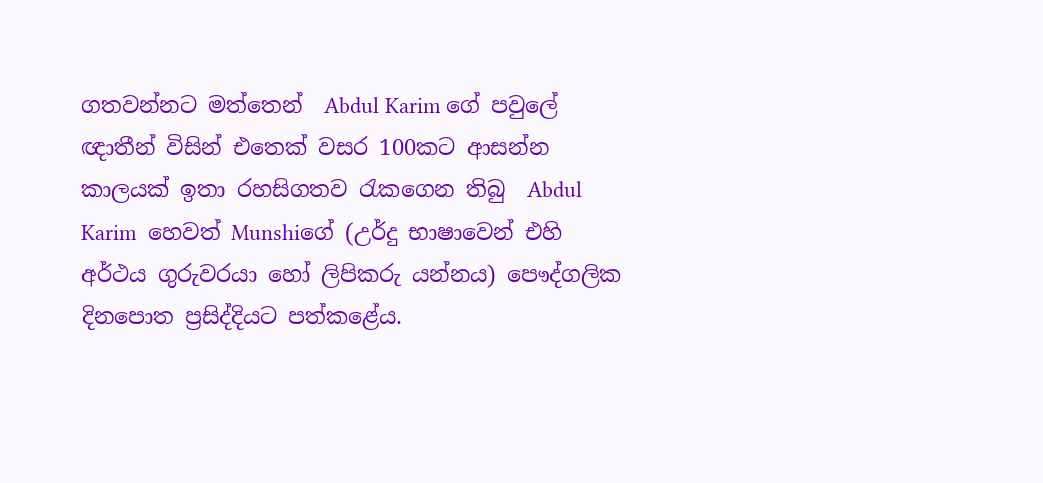ගතවන්නට මත්තෙන්  Abdul Karim ගේ පවුලේ ඥාතීන් විසින් එතෙක්‌ වසර 100කට ආසන්න කාලයක් ඉතා රහසිගතව රැකගෙන තිබු  Abdul Karim  හෙවත් Munshiගේ (උර්දු භාෂාවෙන් එහි අර්ථය ගුරුවරයා හෝ ලිපිකරු යන්නය) පෞද්ගලික දිනපොත ප්‍රසිද්දියට පත්කළේය.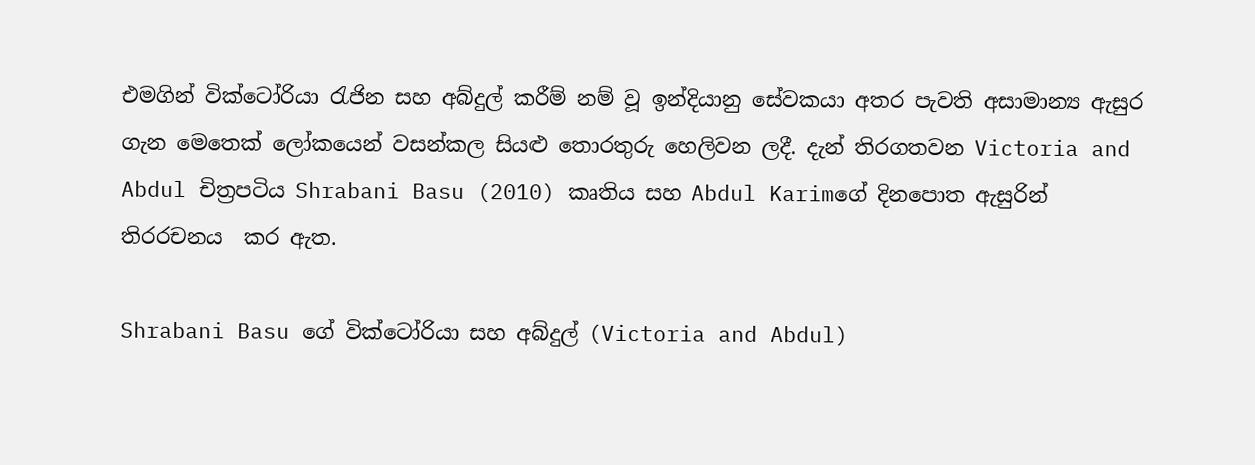එමගින් වික්ටෝරියා රැජින සහ අබ්දුල් කරීම් නම් වූ ඉන්දියානු සේවකයා අතර පැවති අසාමාන්‍ය ඇසුර ගැන මෙතෙක් ලෝකයෙන් වසන්කල සියළු තොරතුරු හෙලිවන ලදී. දැන් තිරගතවන Victoria and Abdul චිත්‍රපටිය Shrabani Basu (2010) කෘතිය සහ Abdul Karimගේ දිනපොත ඇසුරින් තිරරචනය  කර ඇත.

Shrabani Basu ගේ වික්ටෝරියා සහ අබ්දුල් (Victoria and Abdul)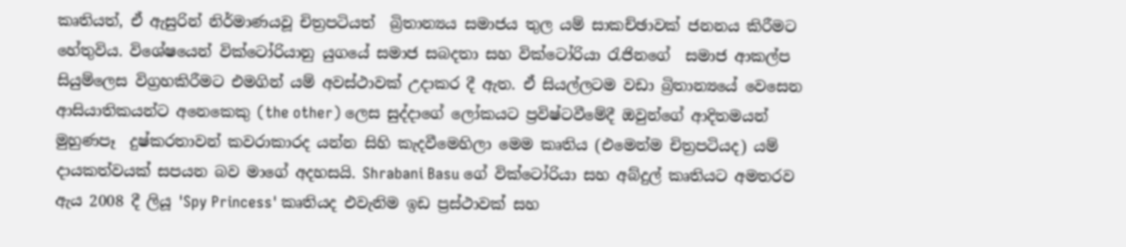කෘතියත්, ඒ ඇසුරින් නිර්මාණයවූ චිත්‍රපටියත්  බ්‍රිතාන්‍යය සමාජය තුල යම් සාකච්ඡාවක් ජනනය කිරීමට හේතුවිය. විශේෂයෙන් වික්ටෝරියානු යුගයේ සමාජ සබදතා සහ වික්ටෝරියා රැජිනගේ  සමාජ ආකල්ප සියුම්ලෙස විග්‍රහකිරීමට එමගින් යම් අවස්ථාවක් උදාකර දී ඇත. ඒ සියල්ලටම වඩා බ්‍රිතාන්‍යයේ වෙසෙන ආසියාතිකයන්ට අනෙකෙකු (the other) ලෙස සුද්දාගේ ලෝකයට ප්‍රවිෂ්ටවීමේදී ඔවුන්ගේ ආදිතමයන්  මුහුණපෑ  දුෂ්කරතාවන් කවරාකාරද යන්න සිහි කැදවීමෙහිලා මෙම කෘතිය (එමෙන්ම චිත්‍රපටියද) යම් දායකත්වයක් සපයන බව මාගේ අදහසයි. Shrabani Basu ගේ වික්ටෝරියා සහ අබ්දුල් කෘතියට අමතරව ඇය 2008 දී ලියූ 'Spy Princess' කෘතියද එවැනිම ඉඩ ප්‍රස්ථාවක් සහ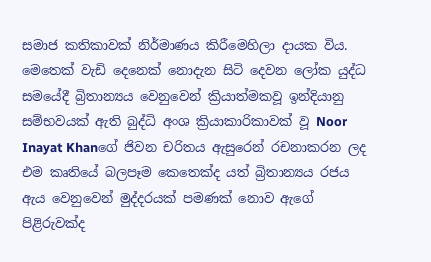සමාජ කතිකාවක් නිර්මාණය කිරීමෙහිලා දායක විය. මෙතෙක් වැඩි දෙනෙක් නොදැන සිටි දෙවන ලෝක යුද්ධ සමයේදී බ්‍රිතාන්‍යය වෙනුවෙන් ක්‍රියාත්මකවූ ඉන්දියානු සම්භවයක් ඇති බුද්ධි අංශ ක්‍රියාකාරිකාවක් වූ Noor Inayat Khanගේ ජිවන චරිතය ඇසුරෙන් රචනාකරන ලද   එම කෘතියේ බලපෑම කෙතෙක්ද යත් බ්‍රිතාන්‍යය රජය ඇය වෙනුවෙන් මුද්දරයක් පමණක් නොව ඇගේ පිළිරුවක්ද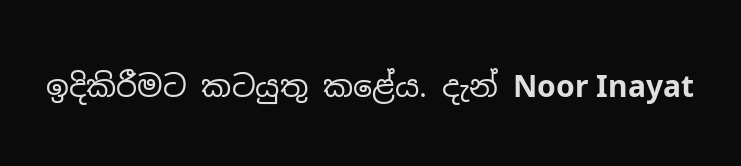ඉදිකිරීමට කටයුතු කළේය. දැන් Noor Inayat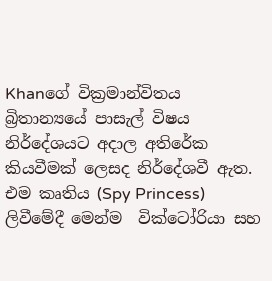Khanගේ වික්‍රමාන්විතය බ්‍රිතාන්‍යයේ පාසැල් විෂය නිර්දේශයට අදාල අතිරේක කියවීමක් ලෙසද නිර්දේශවී ඇත.  එම කෘතිය (Spy Princess) ලිවීමේදී මෙන්ම  වික්ටෝරියා සහ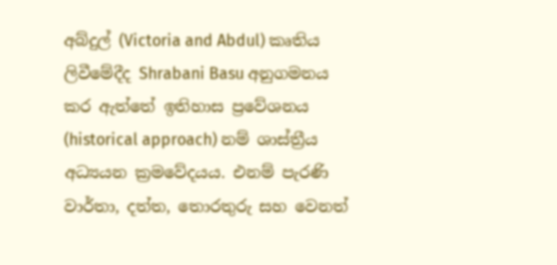අබ්දුල් (Victoria and Abdul) කෘතිය ලිවීමේදීද Shrabani Basu අනුගමනය කර ඇත්තේ ඉතිහාස ප්‍රවේශනය (historical approach) නම් ශාස්ත්‍රීය අධ්‍යයන ක්‍රමවේදයය. එනම් පැරණි වාර්තා, දත්ත, තොරතුරු සහ වෙනත්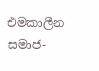එමකාලීන සමාජ-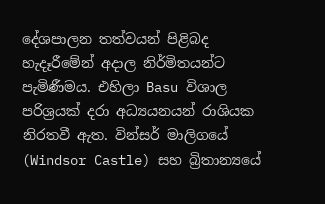දේශපාලන තත්වයන් පිළිබද හැදෑරීමේන් අදාල නිර්මිතයන්ට පැමිණීමය. එහිලා Basu විශාල පරිශ්‍රයක් දරා අධ්‍යයනයන් රාශියක නිරතවී ඇත. වින්සර් මාලිගයේ (Windsor Castle) සහ බ්‍රිතාන්‍යයේ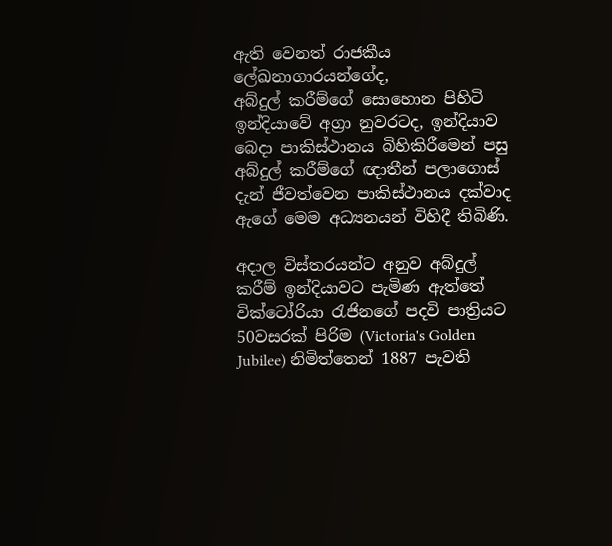ඇති වෙනත් රාජකීය ලේඛනාගාරයන්ගේද,
අබ්දුල් කරීම්ගේ සොහොන පිහිටි ඉන්දියාවේ අග්‍රා නුවරටද, ඉන්දියාව බෙදා පාකිස්ථානය බිහිකිරීමෙන් පසු අබ්දුල් කරීම්ගේ ඥාතීන් පලාගොස් දැන් ජීවත්වෙන පාකිස්ථානය දක්වාද ඇගේ මෙම අධ්‍යනයන් විහිදී තිබිණි.

අදාල විස්තරයන්ට අනුව අබ්දුල් කරීම් ඉන්දියාවට පැමිණ ඇත්තේ වික්ටෝරියා රැජිනගේ පදවි පාත්‍රියට 50වසරක් පිරිම (Victoria's Golden Jubilee) නිමිත්තෙන් 1887 පැවති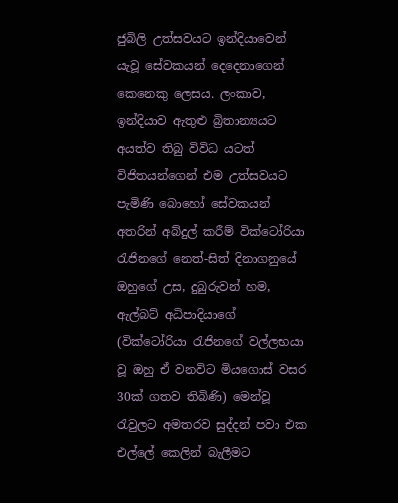ජුබිලි උත්සවයට ඉන්දියාවෙන් යැවූ සේවකයන් දෙදෙනාගෙන් කෙනෙකු ලෙසය. ලංකාව, ඉන්දියාව ඇතුළු බ්‍රිතාන්‍යයට අයත්ව තිබු විවිධ යටත් විජිතයන්ගෙන් එම උත්සවයට පැමිණි බොහෝ සේවකයන් අතරින් අබ්දුල් කරීම් වික්ටෝරියා රැජිනගේ නෙත්-සිත් දිනාගනුයේ  ඔහුගේ උස, දුබුරුවන් හම, ඇල්බට් අධිපාදියාගේ (වික්ටෝරියා රැජිනගේ වල්ලභයා වූ ඔහු ඒ වනවිට මියගොස් වසර 30ක් ගතව තිබිණි) මෙන්වූ රැවුලට අමතරව සුද්දන් පවා එක එල්ලේ කෙලින් බැලීමට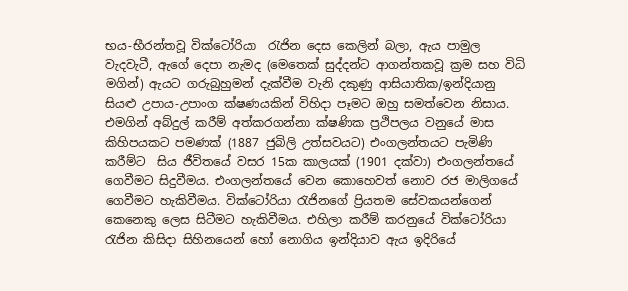භය-භීරන්තවූ වික්ටෝරියා  රැජින දෙස කෙලින් බලා, ඇය පාමුල  වැදවැටී, ඇගේ දෙපා නැමද (මෙතෙක් සුද්දන්ට ආගන්තකවූ ක්‍රම සහ විධි මගින්) ඇයට ගරුබුහුමන් දැක්වීම වැනි දකුණු ආසියාතික/ඉන්දියානු සියළු උපාය-උපාංග ක්ෂණයකින් විහිදා පෑමට ඔහු සමත්වෙන නිසාය.
එමගින් අබ්දුල් කරීම් අත්කරගන්නා ක්ෂණික ප්‍රථිපලය වනුයේ මාස කිහිපයකට පමණක් (1887 ජුබිලි උත්සවයට) එංගලන්තයට පැමිණි කරීම්ට  සිය ජීවිතයේ වසර 15ක කාලයක් (1901 දක්වා) එංගලන්තයේ ගෙවීමට සිදුවීමය. එංගලන්තයේ වෙන කොහෙවත් නොව රජ මාලිගයේ ගෙවීමට හැකිවීමය. වික්ටෝරියා රැජිනගේ ප්‍රියතම සේවකයන්ගෙන් කෙනෙකු ලෙස සිටීමට හැකිවීමය. එහිලා කරීම් කරනුයේ වික්ටෝරියා රැජින කිසිදා සිහිනයෙන් හෝ නොගිය ඉන්දියාව ඇය ඉදිරියේ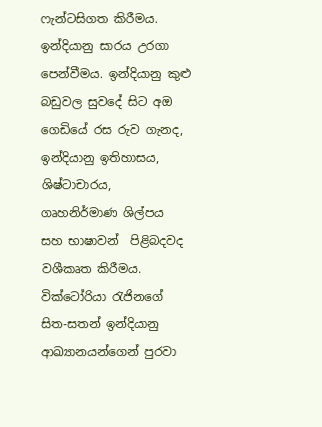ෆැන්ටසිගත කිරීමය. ඉන්දියානු සාරය උරගා පෙන්වීමය. ඉන්දියානු කුළු බඩුවල සුවදේ සිට අඔ ගෙඩියේ රස රුව ගැනද, ඉන්දියානු ඉතිහාසය, ශිෂ්ටාචාරය, ගෘහනිර්මාණ ශිල්පය  සහ භාෂාවන්  පිළිබදවද වශීකෘත කිරීමය. වික්ටෝරියා රැජිනගේ සිත-සතන් ඉන්දියානු ආඛ්‍යානයන්ගෙන් පුරවා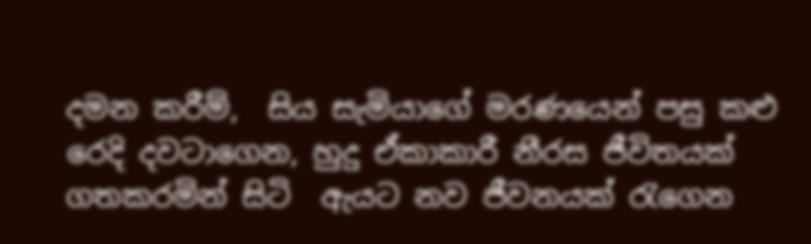දමන කරීම්,  සිය සැමියාගේ මරණයෙන් පසු කළු රෙදි දවටාගෙන, හුදු ඒකාකාරී නීරස ජීවිතයක් ගතකරමින් සිටි  ඇයට නව ජීවනයක් රැගෙන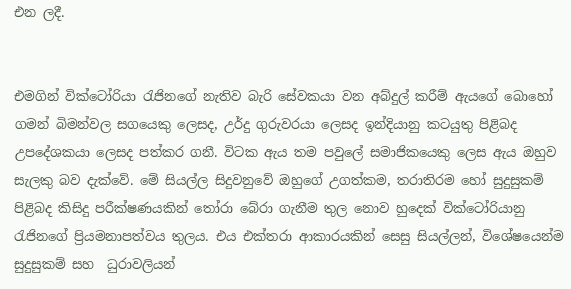එන ලදී.


එමගින් වික්ටෝරියා රැජිනගේ නැතිව බැරි සේවකයා වන අබ්දුල් කරීම් ඇයගේ බොහෝ ගමන් බිමන්වල සගයෙකු ලෙසද, උර්දු ගුරුවරයා ලෙසද ඉන්දියානු කටයුතු පිළිබද උපදේශකයා ලෙසද පත්කර ගනී. විටක ඇය තම පවුලේ සමාජිකයෙකු ලෙස ඇය ඔහුව සැලකු බව දැක්වේ. මේ සියල්ල සිදුවනුවේ ඔහුගේ උගත්කම, තරාතිරම හෝ සුදුසුකම් පිළිබද කිසිදු පරීක්ෂණයකින් තෝරා බේරා ගැනීම තුල නොව හුදෙක් වික්ටෝරියානු රැජිනගේ ප්‍රියමනාපත්වය තුලය. එය එක්තරා ආකාරයකින් සෙසු සියල්ලන්, විශේෂයෙන්ම සුදුසුකම් සහ  ධුරාවලියන්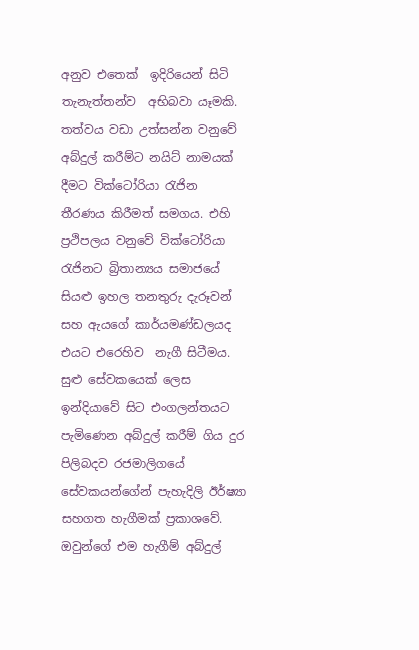අනුව එතෙක්  ඉදිරියෙන් සිටි තැනැත්තන්ව  අභිබවා යෑමකි. තත්වය වඩා උත්සන්න වනුවේ අබ්දුල් කරීම්ට නයිට් නාමයක් දීමට වික්ටෝරියා රැජින තීරණය කිරීමත් සමගය. එහි ප්‍රථිපලය වනුවේ වික්ටෝරියා රැජිනට බ්‍රිතාන්‍යය සමාජයේ සියළු ඉහල තනතුරු දැරූවන් සහ ඇයගේ කාර්යමණ්ඩලයද එයට එරෙහිව  නැගී සිටීමය. සුළු සේවකයෙක් ලෙස ඉන්දියාවේ සිට එංගලන්තයට පැමිණෙන අබ්දුල් කරීම් ගිය දුර පිලිබදව රජමාලිගයේ සේවකයන්ගේන් පැහැදිලි ඊර්ෂ්‍යා සහගත හැගීමක් ප්‍රකාශවේ. ඔවුන්ගේ එම හැගීම් අබ්දුල්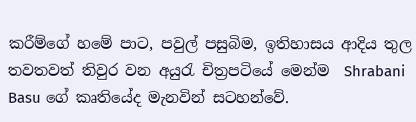කරීම්ගේ හමේ පාට, පවුල් පසුබිම, ඉතිහාසය ආදිය තුල තවතවත් තිවුර වන අයුරැ චිත්‍රපටියේ මෙන්ම  Shrabani Basu ගේ කෘතියේද මැනවින් සටහන්වේ.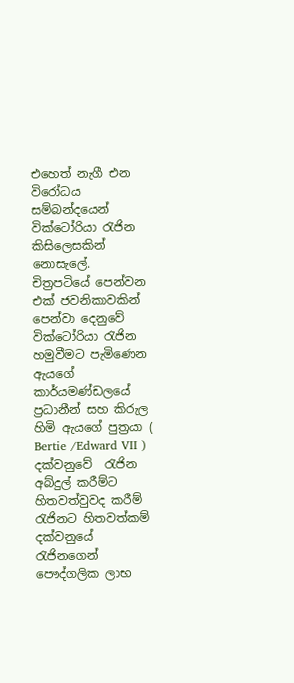එහෙත් නැගී එන විරෝධය සම්බන්දයෙන් වික්ටෝරියා රැජින කිසිලෙසකින් නොසැලේ.  චිත්‍රපටියේ පෙන්වන එක් ජවනිකාවකින් පෙන්වා දෙනුවේ වික්ටෝරියා රැජින හමුවීමට පැමිණෙන ඇයගේ කාර්යමණ්ඩලයේ ප්‍රධානීන් සහ කිරුල හිමි ඇයගේ පුත්‍රයා ( Bertie /Edward VII ) දක්වනුවේ  රැජින අබ්දුල් කරීම්ට හිතවත්වුවද කරීම් රැජිනට හිතවත්කම් දක්වනුයේ රැජිනගෙන් පෞද්ගලික ලාභ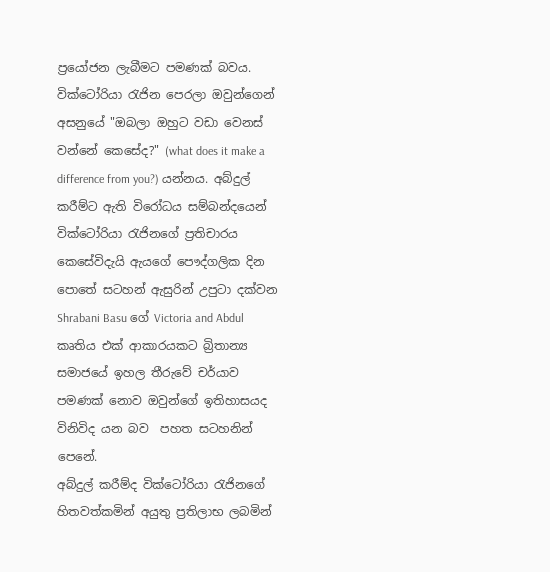ප්‍රයෝජන ලැබීමට පමණක් බවය. වික්ටෝරියා රැජින පෙරලා ඔවුන්ගෙන් අසනුයේ "ඔබලා ඔහුට වඩා වෙනස් වන්නේ කෙසේද?" (what does it make a difference from you?) යන්නය. අබ්දුල් කරීම්ට ඇති විරෝධය සම්බන්දයෙන් වික්ටෝරියා රැජිනගේ ප්‍රතිචාරය කෙසේවිදැයි ඇයගේ පෞද්ගලික දින පොතේ සටහන් ඇසුරින් උපුටා දක්වන  Shrabani Basu ගේ Victoria and Abdul කෘතිය එක් ආකාරයකට බ්‍රිතාන්‍ය සමාජයේ ඉහල තීරුවේ චර්යාව පමණක් නොව ඔවුන්ගේ ඉතිහාසයද විනිවිද යන බව  පහත සටහනින් පෙනේ.
අබ්දුල් කරීම්ද වික්ටෝරියා රැජිනගේ හිතවත්කමින් අයුතු ප්‍රතිලාභ ලබමින්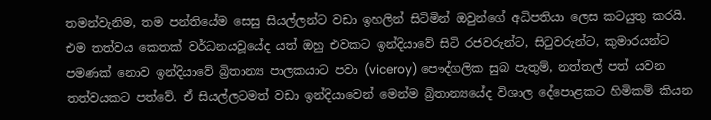තමන්වැනිම, තම පන්තියේම සෙසු සියල්ලන්ට වඩා ඉහලින් සිටිමින් ඔවුන්ගේ අධිපතියා ලෙස කටයුතු කරයි. එම තත්වය කෙතක් වර්ධනයවූයේද යත් ඔහු එවකට ඉන්දියාවේ සිටි රජවරුන්ට, සිටුවරුන්ට, කුමාරයන්ට පමණක් නොව ඉන්දියාවේ බ්‍රිතාන්‍ය පාලකයාට පවා (viceroy) පෞද්ගලික සුබ පැතුම්, නත්තල් පත් යවන තත්වයකට පත්වේ. ඒ සියල්ලටමත් වඩා ඉන්දියාවෙන් මෙන්ම බ්‍රිතාන්‍යයේද විශාල දේපොළකට හිමිකම් කියන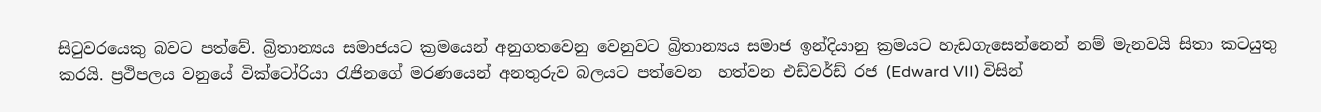සිටුවරයෙකු බවට පත්වේ. බ්‍රිතාන්‍යය සමාජයට ක්‍රමයෙන් අනුගතවෙනු වෙනුවට බ්‍රිතාන්‍යය සමාජ ඉන්දියානු ක්‍රමයට හැඩගැසෙන්නෙන් නම් මැනවයි සිතා කටයුතු කරයි. ප්‍රථිපලය වනුයේ වික්ටෝරියා රැජිනගේ මරණයෙන් අනතුරුව බලයට පත්වෙන  හත්වන එඩ්වර්ඩ් රජ (Edward VII) විසින්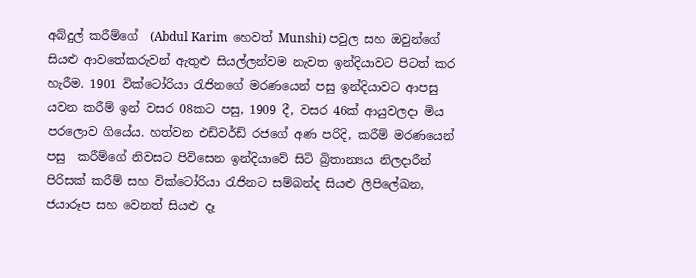අබ්දුල් කරීම්ගේ  (Abdul Karim  හෙවත් Munshi) පවුල සහ ඔවුන්ගේ සියළු ආවතේකරුවන් ඇතුළු සියල්ලන්වම නැවත ඉන්දියාවට පිටත් කර හැරීම. 1901 වික්ටෝරියා රැජිනගේ මරණයෙන් පසු ඉන්දියාවට ආපසු යවන කරීම් ඉන් වසර 08කට පසු, 1909 දී, වසර 46ක් ආයුවලදා මිය පරලොව ගියේය. හත්වන එඩ්වර්ඩ් රජගේ අණ පරිදි, කරීම් මරණයෙන් පසු  කරීම්ගේ නිවසට පිවිසෙන ඉන්දියාවේ සිටි බ්‍රිතාන්‍යය නිලදාරීන් පිරිසක් කරීම් සහ වික්ටෝරියා රැජිනට සම්බන්ද සියළු ලිපිලේඛන, ජයාරූප සහ වෙනත් සියළු දෑ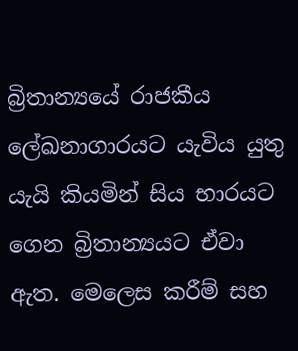බ්‍රිතාන්‍යයේ රාජකීය ලේඛනාගාරයට යැවිය යුතු යැයි කියමින් සිය භාරයට ගෙන බ්‍රිතාන්‍යයට ඒවා ඇත. මෙලෙස කරීම් සහ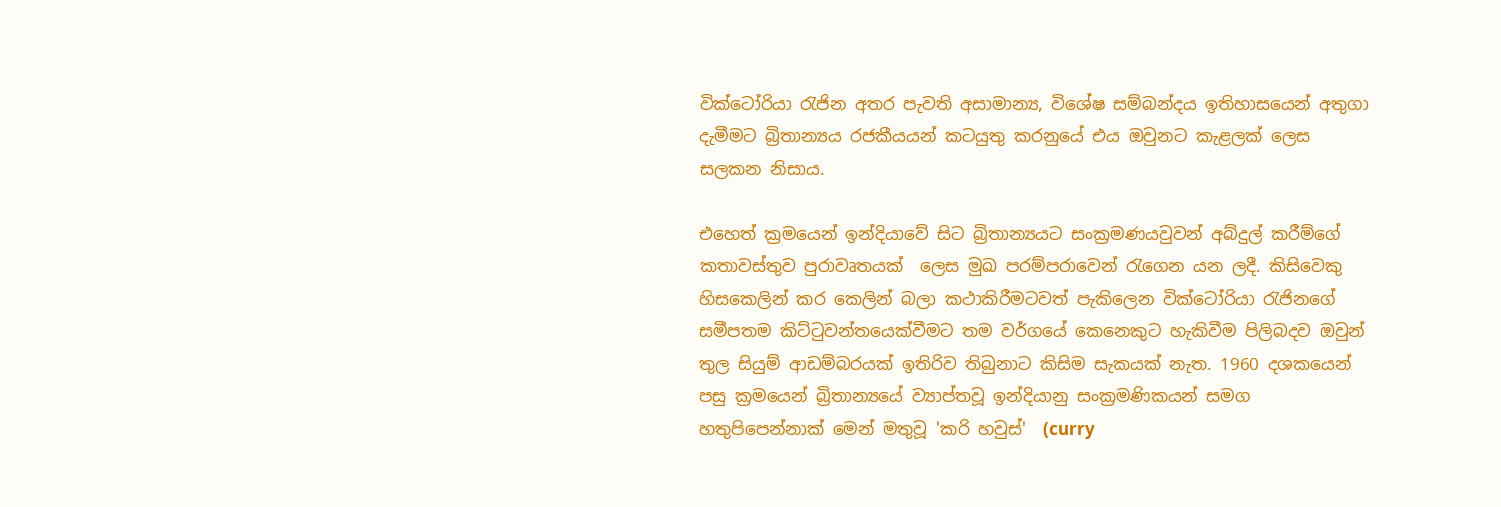වික්ටෝරියා රැජින අතර පැවති අසාමාන්‍ය, විශේෂ සම්බන්දය ඉතිහාසයෙන් අතුගා දැමීමට බ්‍රිතාන්‍යය රජකීයයන් කටයුතු කරනුයේ එය ඔවුනට කැළලක් ලෙස සලකන නිසාය.

එහෙත් ක්‍රමයෙන් ඉන්දියාවේ සිට බ්‍රිතාන්‍යයට සංක්‍රමණයවුවන් අබ්දුල් කරීම්ගේ කතාවස්තුව පුරාවෘතයක්  ලෙස මුඛ පරම්පරාවෙන් රැගෙන යන ලදී. කිසිවෙකු හිසකෙලින් කර කෙලින් බලා කථාකිරීමටවත් පැකිලෙන වික්ටෝරියා රැජිනගේ සමීපතම කිට්ටුවන්තයෙක්වීමට තම වර්ගයේ කෙනෙකුට හැකිවීම පිලිබදව ඔවුන් තුල සියුම් ආඩම්බරයක් ඉතිරිව තිබුනාට කිසිම සැකයක් නැත. 1960 දශකයෙන් පසු ක්‍රමයෙන් බ්‍රිතාන්‍යයේ ව්‍යාප්තවූ ඉන්දියානු සංක්‍රමණිකයන් සමග හතුපිපෙන්නාක් මෙන් මතුවූ 'කරි හවුස්'  (curry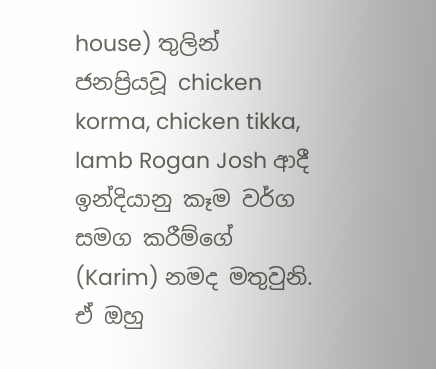house) තුලින් ජනප්‍රියවූ chicken korma, chicken tikka, lamb Rogan Josh ආදී ඉන්දියානු කෑම වර්ග සමග කරීම්ගේ (Karim) නමද මතුවුනි. ඒ ඔහු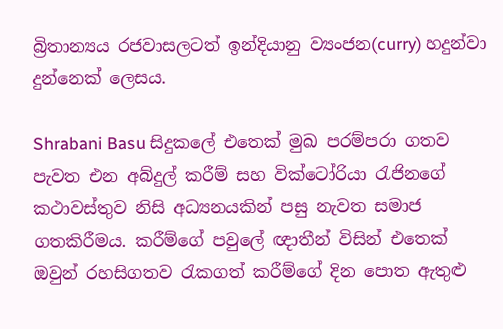බ්‍රිතාන්‍යය රජවාසලටත් ඉන්දියානු ව්‍යංජන(curry) හදුන්වා දුන්නෙක් ලෙසය.

Shrabani Basu සිදුකලේ එතෙක් මුඛ පරම්පරා ගතව පැවත එන අබ්දුල් කරීම් සහ වික්ටෝරියා රැජිනගේ කථාවස්තුව නිසි අධ්‍යනයකින් පසු නැවත සමාජ ගතකිරීමය. කරීම්ගේ පවුලේ ඥාතීන් විසින් එතෙක් ඔවුන් රහසිගතව රැකගත් කරීම්ගේ දින පොත ඇතුළු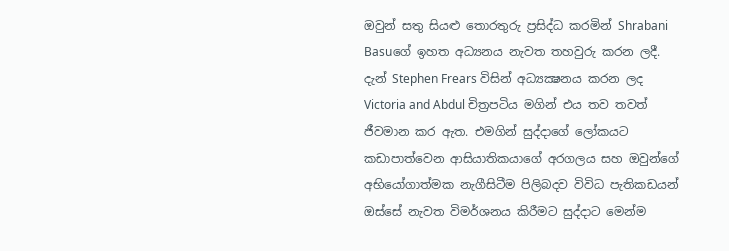ඔවුන් සතු සියළු තොරතුරු ප්‍රසිද්ධ කරමින් Shrabani Basuගේ ඉහත අධ්‍යනය නැවත තහවුරු කරන ලදී. දැන් Stephen Frears විසින් අධ්‍යක්‍ෂනය කරන ලද Victoria and Abdul චිත්‍රපටිය මගින් එය තව තවත් ජීවමාන කර ඇත. එමගින් සුද්දාගේ ලෝකයට කඩාපාත්වෙන ආසියාතිකයාගේ අරගලය සහ ඔවුන්ගේ අභියෝගාත්මක නැගීසිටීම පිලිබදව විවිධ පැතිකඩයන් ඔස්සේ නැවත විමර්ශනය කිරීමට සුද්දාට මෙන්ම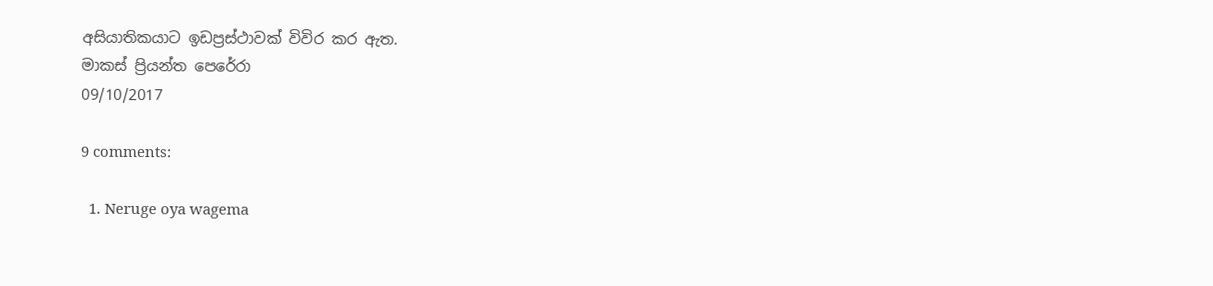අසියාතිකයාට ඉඩප්‍රස්ථාවක් විවිර කර ඇත.
මාකස් ප්‍රියන්ත පෙරේරා
09/10/2017

9 comments:

  1. Neruge oya wagema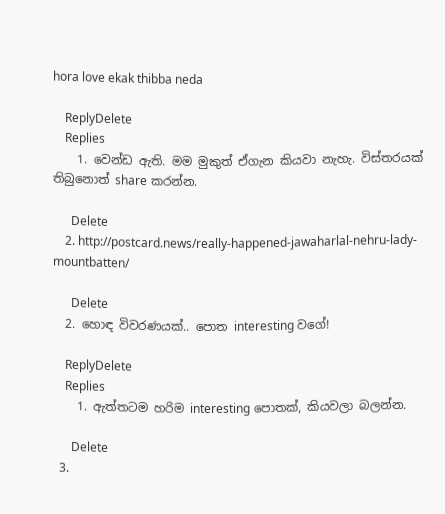hora love ekak thibba neda

    ReplyDelete
    Replies
    1. වෙන්ඩ ඇති. මම මුකුත් ඒගැන කියවා නැහැ. විස්තරයක් තිබුනොත් share කරන්න.

      Delete
    2. http://postcard.news/really-happened-jawaharlal-nehru-lady-mountbatten/

      Delete
  2. හොඳ විවරණයක්.. පොත interesting වගේ!

    ReplyDelete
    Replies
    1. ඇත්තටම හරිම interesting පොතක්, කියවලා බලන්න.

      Delete
  3.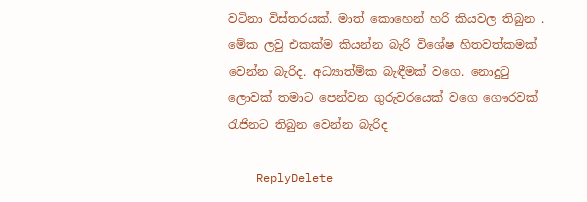වටිනා විස්තරයක්. මාත් කොහෙන් හරි කියවල තිබුන . මේක ලවු එකක්ම කියන්න බැරි විශේෂ හිතවත්කමක් වෙන්න බැරිද. අධ්‍යාත්ම්ක බැඳීමක් වගෙ. නොදුටු ලොවක් තමාට පෙන්වන ගුරුවරයෙක් වගෙ ගෞරවක් රැජිනට තිබුන වෙන්න බැරිද

    ReplyDelete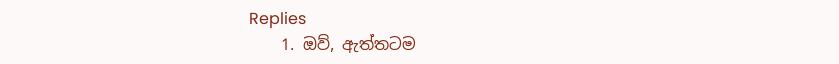Replies
    1. ඔව්, ඇත්තටම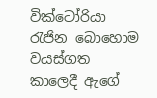වික්ටෝරියා රැජින බොහොම වයස්ගත කාලෙදී ඇගේ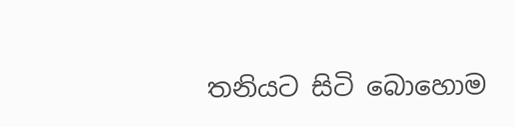තනියට සිටි බොහොම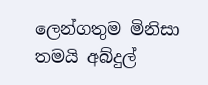ලෙන්ගතුම මිනිසා තමයි අබ්දුල්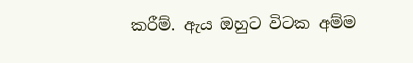කරීම්. ඇය ඔහුට විටක අම්ම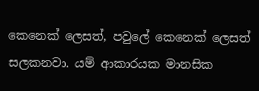කෙනෙක් ලෙසත්, පවුලේ කෙනෙක් ලෙසත් සලකනවා. යම් ආකාරයක මානසික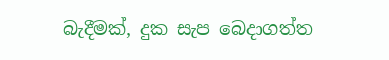බැදීමක්, දුක සැප බෙදාගත්ත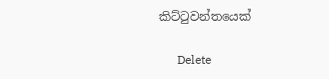කිට්ටුවන්තයෙක්

      Delete